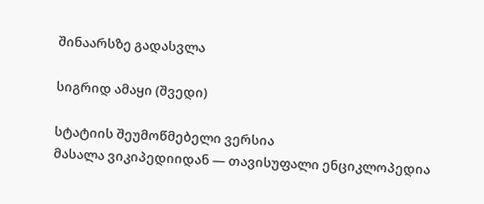შინაარსზე გადასვლა

სიგრიდ ამაყი (შვედი)

სტატიის შეუმოწმებელი ვერსია
მასალა ვიკიპედიიდან — თავისუფალი ენციკლოპედია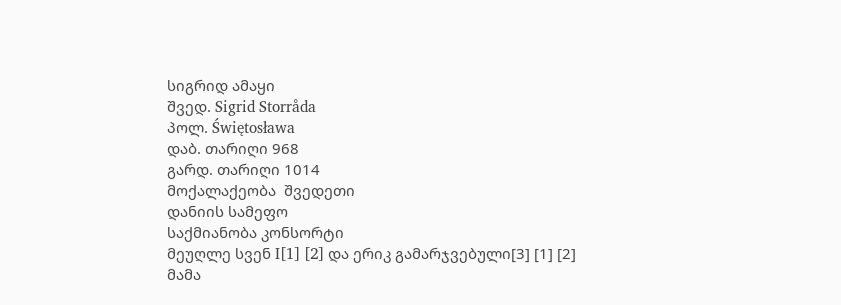სიგრიდ ამაყი
შვედ. Sigrid Storråda
პოლ. Świętosława
დაბ. თარიღი 968
გარდ. თარიღი 1014
მოქალაქეობა  შვედეთი
დანიის სამეფო
საქმიანობა კონსორტი
მეუღლე სვენ I[1] [2] და ერიკ გამარჯვებული[3] [1] [2]
მამა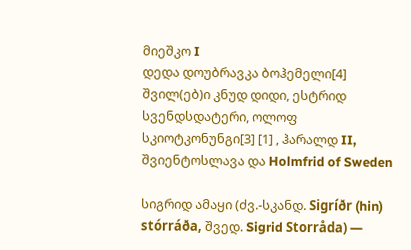მიეშკო I
დედა დოუბრავკა ბოჰემელი[4]
შვილ(ებ)ი კნუდ დიდი, ესტრიდ სვენდსდატერი, ოლოფ სკიოტკონუნგი[3] [1] , ჰარალდ II, შვიენტოსლავა და Holmfrid of Sweden

სიგრიდ ამაყი (ძვ.-სკანდ. Sigríðr (hin) stórráða, შვედ. Sigrid Storråda) —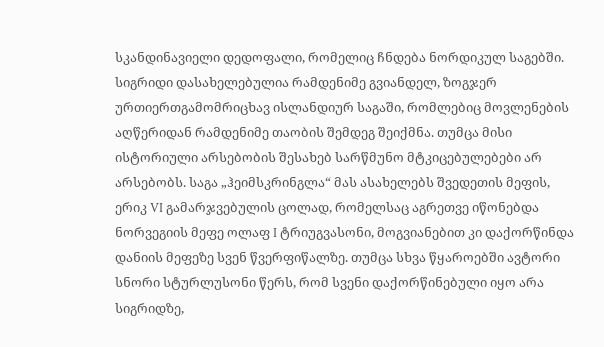სკანდინავიელი დედოფალი, რომელიც ჩნდება ნორდიკულ საგებში. სიგრიდი დასახელებულია რამდენიმე გვიანდელ, ზოგჯერ ურთიერთგამომრიცხავ ისლანდიურ საგაში, რომლებიც მოვლენების აღწერიდან რამდენიმე თაობის შემდეგ შეიქმნა. თუმცა მისი ისტორიული არსებობის შესახებ სარწმუნო მტკიცებულებები არ არსებობს. საგა „ჰეიმსკრინგლა“ მას ასახელებს შვედეთის მეფის, ერიკ VI გამარჯვებულის ცოლად, რომელსაც აგრეთვე იწონებდა ნორვეგიის მეფე ოლაფ I ტრიუგვასონი, მოგვიანებით კი დაქორწინდა დანიის მეფეზე სვენ წვერფიწალზე. თუმცა სხვა წყაროებში ავტორი სნორი სტურლუსონი წერს, რომ სვენი დაქორწინებული იყო არა სიგრიდზე,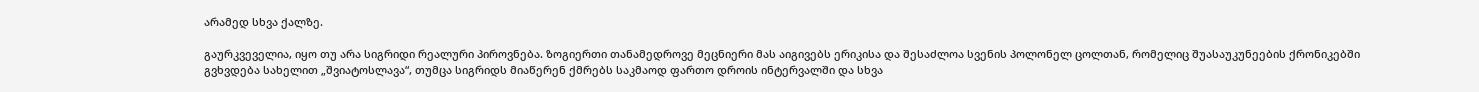არამედ სხვა ქალზე.

გაურკვეველია, იყო თუ არა სიგრიდი რეალური პიროვნება. ზოგიერთი თანამედროვე მეცნიერი მას აიგივებს ერიკისა და შესაძლოა სვენის პოლონელ ცოლთან, რომელიც შუასაუკუნეების ქრონიკებში გვხვდება სახელით „შვიატოსლავა“, თუმცა სიგრიდს მიაწერენ ქმრებს საკმაოდ ფართო დროის ინტერვალში და სხვა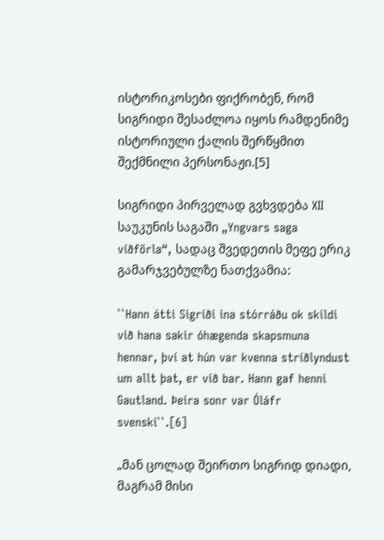ისტორიკოსები ფიქრობენ, რომ სიგრიდი შესაძლოა იყოს რამდენიმე ისტორიული ქალის შერწყმით შექმნილი პერსონაჟი.[5]

სიგრიდი პირველად გვხვდება XII საუკუნის საგაში „Yngvars saga víðförla“, სადაც შვედეთის მეფე ერიკ გამარჯვებულზე ნათქვამია:

``Hann átti Sigríði ina stórráðu ok skildi við hana sakir óhægenda skapsmuna hennar, því at hún var kvenna stríðlyndust um allt þat, er við bar. Hann gaf henni Gautland. Þeira sonr var Óláfr svenski``.[6]

„მან ცოლად შეირთო სიგრიდ დიადი, მაგრამ მისი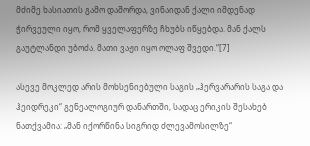მძიმე ხასიათის გამო დაშორდა, ვინაიდან ქალი იმდენად ჭირვეული იყო, რომ ყველაფერზე ჩხუბს იწყებდა. მან ქალს გაუტლანდი უბოძა. მათი ვაჟი იყო ოლაფ შვედი.“[7]

ასევე მოკლედ არის მოხსენიებული საგის „ჰერვარარის საგა და ჰეიდრეკი“ გენეალოგიურ დანართში, სადაც ერიკის შესახებ ნათქვამია: „მან იქორწინა სიგრიდ ძლევამოსილზე“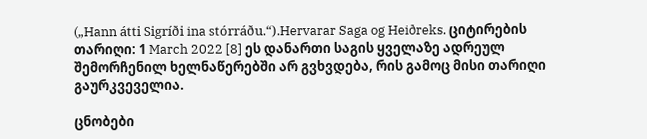(„Hann átti Sigríði ina stórráðu.“).Hervarar Saga og Heiðreks. ციტირების თარიღი: 1 March 2022 [8] ეს დანართი საგის ყველაზე ადრეულ შემორჩენილ ხელნაწერებში არ გვხვდება, რის გამოც მისი თარიღი გაურკვეველია.

ცნობები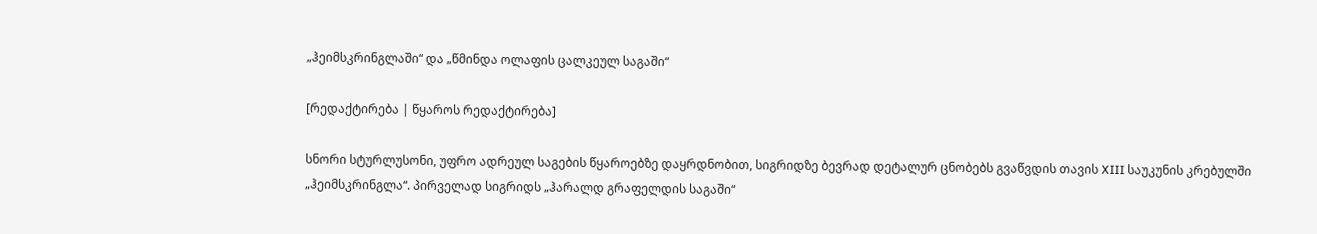„ჰეიმსკრინგლაში“ და „წმინდა ოლაფის ცალკეულ საგაში“

[რედაქტირება | წყაროს რედაქტირება]

სნორი სტურლუსონი, უფრო ადრეულ საგების წყაროებზე დაყრდნობით, სიგრიდზე ბევრად დეტალურ ცნობებს გვაწვდის თავის XIII საუკუნის კრებულში „ჰეიმსკრინგლა“. პირველად სიგრიდს „ჰარალდ გრაფელდის საგაში“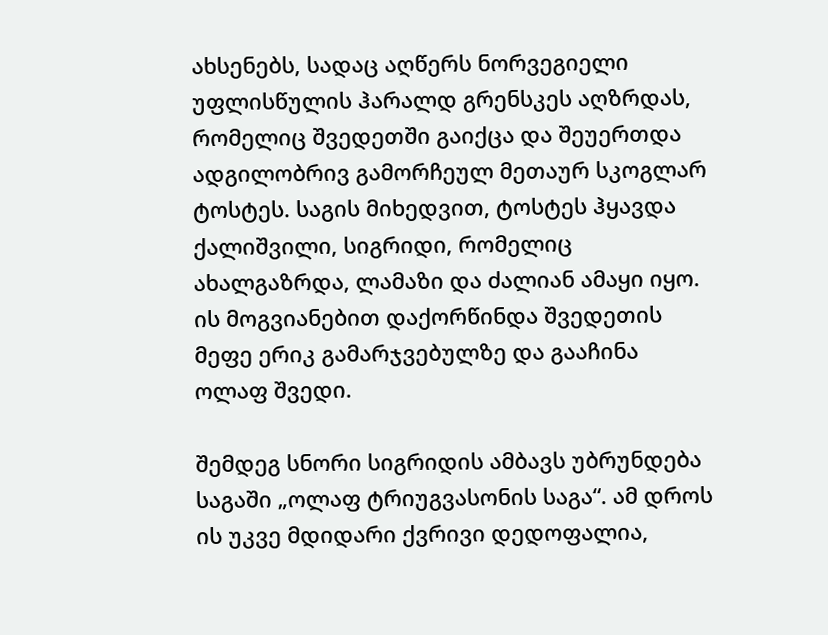ახსენებს, სადაც აღწერს ნორვეგიელი უფლისწულის ჰარალდ გრენსკეს აღზრდას, რომელიც შვედეთში გაიქცა და შეუერთდა ადგილობრივ გამორჩეულ მეთაურ სკოგლარ ტოსტეს. საგის მიხედვით, ტოსტეს ჰყავდა ქალიშვილი, სიგრიდი, რომელიც ახალგაზრდა, ლამაზი და ძალიან ამაყი იყო. ის მოგვიანებით დაქორწინდა შვედეთის მეფე ერიკ გამარჯვებულზე და გააჩინა ოლაფ შვედი.

შემდეგ სნორი სიგრიდის ამბავს უბრუნდება საგაში „ოლაფ ტრიუგვასონის საგა“. ამ დროს ის უკვე მდიდარი ქვრივი დედოფალია,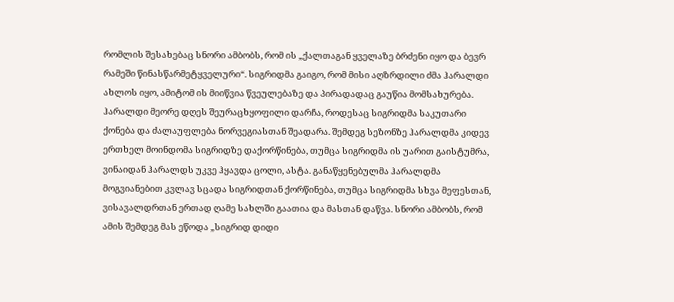რომლის შესახებაც სნორი ამბობს, რომ ის „ქალთაგან ყველაზე ბრძენი იყო და ბევრ რამეში წინასწარმეტყველური“. სიგრიდმა გაიგო, რომ მისი აღზრდილი ძმა ჰარალდი ახლოს იყო, ამიტომ ის მიიწვია წვეულებაზე და პირადადაც გაუწია მომსახურება. ჰარალდი მეორე დღეს შეურაცხყოფილი დარჩა, როდესაც სიგრიდმა საკუთარი ქონება და ძალაუფლება ნორვეგიასთან შეადარა. შემდეგ სეზონზე ჰარალდმა კიდევ ერთხელ მოინდომა სიგრიდზე დაქორწინება, თუმცა სიგრიდმა ის უარით გაისტუმრა, ვინაიდან ჰარალდს უკვე ჰყავდა ცოლი, ასტა. განაწყენებულმა ჰარალდმა მოგვიანებით კვლავ სცადა სიგრიდთან ქორწინება, თუმცა სიგრიდმა სხვა მეფესთან, ვისავალდრთან ერთად ღამე სახლში გაათია და მასთან დაწვა. სნორი ამბობს, რომ ამის შემდეგ მას ეწოდა „სიგრიდ დიდი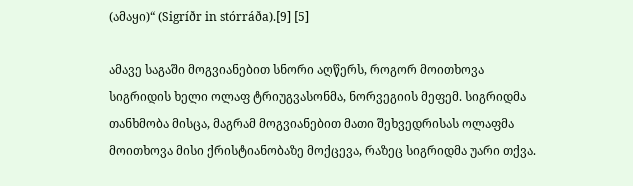(ამაყი)“ (Sigríðr in stórráða).[9] [5]

ამავე საგაში მოგვიანებით სნორი აღწერს, როგორ მოითხოვა სიგრიდის ხელი ოლაფ ტრიუგვასონმა, ნორვეგიის მეფემ. სიგრიდმა თანხმობა მისცა, მაგრამ მოგვიანებით მათი შეხვედრისას ოლაფმა მოითხოვა მისი ქრისტიანობაზე მოქცევა, რაზეც სიგრიდმა უარი თქვა.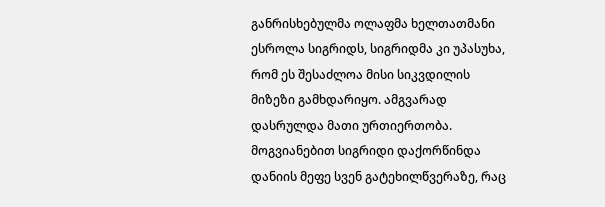განრისხებულმა ოლაფმა ხელთათმანი ესროლა სიგრიდს, სიგრიდმა კი უპასუხა, რომ ეს შესაძლოა მისი სიკვდილის მიზეზი გამხდარიყო. ამგვარად დასრულდა მათი ურთიერთობა. მოგვიანებით სიგრიდი დაქორწინდა დანიის მეფე სვენ გატეხილწვერაზე, რაც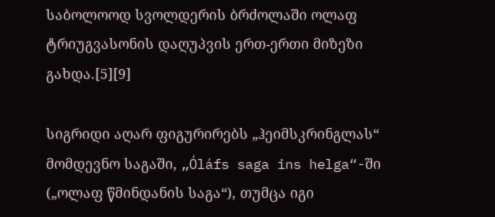საბოლოოდ სვოლდერის ბრძოლაში ოლაფ ტრიუგვასონის დაღუპვის ერთ-ერთი მიზეზი გახდა.[5][9]

სიგრიდი აღარ ფიგურირებს „ჰეიმსკრინგლას“ მომდევნო საგაში, „Óláfs saga ins helga“-ში („ოლაფ წმინდანის საგა“), თუმცა იგი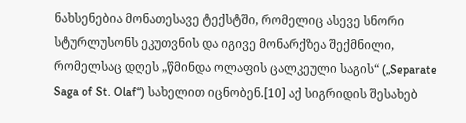ნახსენებია მონათესავე ტექსტში, რომელიც ასევე სნორი სტურლუსონს ეკუთვნის და იგივე მონარქზეა შექმნილი, რომელსაც დღეს „წმინდა ოლაფის ცალკეული საგის“ („Separate Saga of St. Olaf“) სახელით იცნობენ.[10] აქ სიგრიდის შესახებ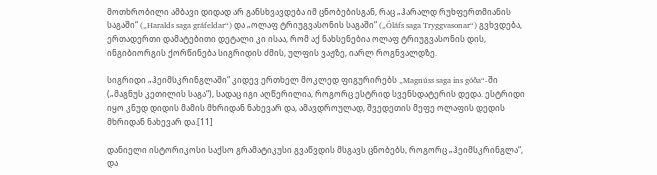მოთხრობილი ამბავი დიდად არ განსხვავდება იმ ცნობებისგან, რაც „ჰარალდ რუხფერთმიანის საგაში“ („Haralds saga gráfeldar“) და „ოლაფ ტრიუგვასონის საგაში“ („Óláfs saga Tryggvasonar“) გვხვდება, ერთადერთი დამატებითი დეტალი კი ისაა, რომ აქ ნახსენებია ოლაფ ტრიუგვასონის დის, ინგიბიორგის ქორწინება სიგრიდის ძმის, ულფის ვაჟზე, იარლ როგნვალდზე.

სიგრიდი „ჰეიმსკრინგლაში“ კიდევ ერთხელ მოკლედ ფიგურირებს „Magnúss saga ins góða“-ში („მაგნუს კეთილის საგა“), სადაც იგი აღწერილია, როგორც ესტრიდ სვენსდატერის დედა. ესტრიდი იყო კნუდ დიდის მამის მხრიდან ნახევარ და, ამავდროულად, შვედეთის მეფე ოლაფის დედის მხრიდან ნახევარ და.[11]

დანიელი ისტორიკოსი საქსო გრამატიკუსი გვაწვდის მსგავს ცნობებს, როგორც „ჰეიმსკრინგლა“, და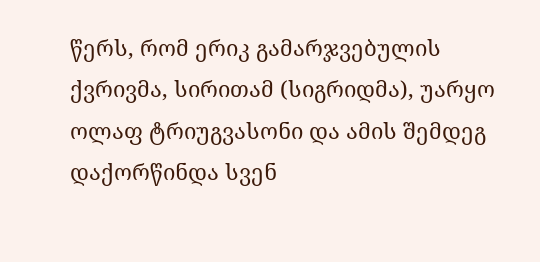წერს, რომ ერიკ გამარჯვებულის ქვრივმა, სირითამ (სიგრიდმა), უარყო ოლაფ ტრიუგვასონი და ამის შემდეგ დაქორწინდა სვენ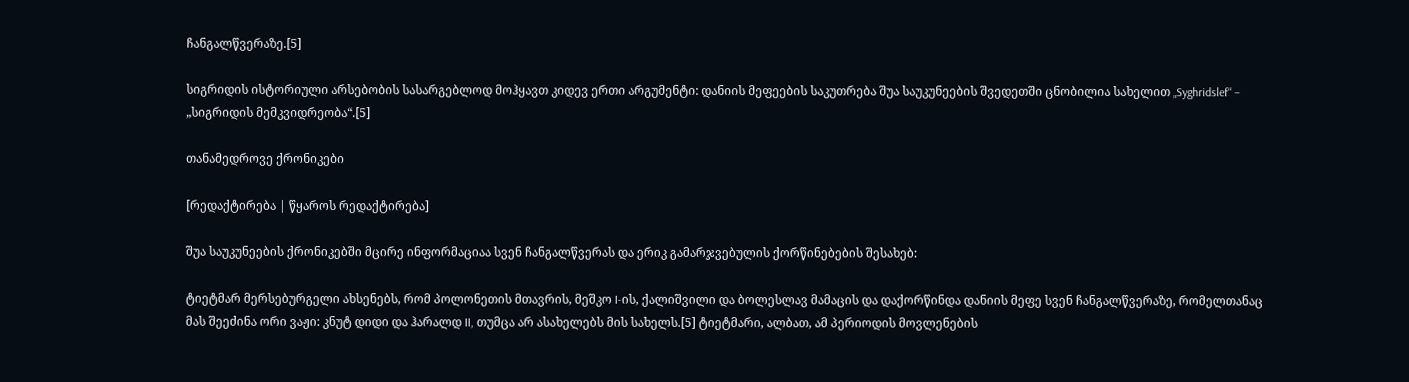ჩანგალწვერაზე.[5]

სიგრიდის ისტორიული არსებობის სასარგებლოდ მოჰყავთ კიდევ ერთი არგუმენტი: დანიის მეფეების საკუთრება შუა საუკუნეების შვედეთში ცნობილია სახელით „Syghridslef“ – „სიგრიდის მემკვიდრეობა“.[5]

თანამედროვე ქრონიკები

[რედაქტირება | წყაროს რედაქტირება]

შუა საუკუნეების ქრონიკებში მცირე ინფორმაციაა სვენ ჩანგალწვერას და ერიკ გამარჯვებულის ქორწინებების შესახებ:

ტიეტმარ მერსებურგელი ახსენებს, რომ პოლონეთის მთავრის, მეშკო I-ის, ქალიშვილი და ბოლესლავ მამაცის და დაქორწინდა დანიის მეფე სვენ ჩანგალწვერაზე, რომელთანაც მას შეეძინა ორი ვაჟი: კნუტ დიდი და ჰარალდ II, თუმცა არ ასახელებს მის სახელს.[5] ტიეტმარი, ალბათ, ამ პერიოდის მოვლენების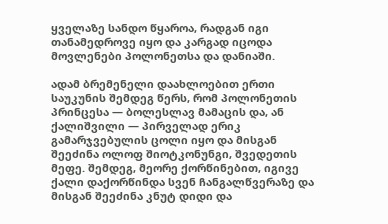ყველაზე სანდო წყაროა, რადგან იგი თანამედროვე იყო და კარგად იცოდა მოვლენები პოლონეთსა და დანიაში.

ადამ ბრემენელი დაახლოებით ერთი საუკუნის შემდეგ წერს, რომ პოლონეთის პრინცესა — ბოლესლავ მამაცის და, ან ქალიშვილი — პირველად ერიკ გამარჯვებულის ცოლი იყო და მისგან შეეძინა ოლოფ შიოტკონუნგი, შვედეთის მეფე. შემდეგ, მეორე ქორწინებით, იგივე ქალი დაქორწინდა სვენ ჩანგალწვერაზე და მისგან შეეძინა კნუტ დიდი და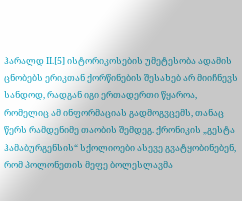ჰარალდ II.[5] ისტორიკოსების უმეტესობა ადამის ცნობებს ერიკთან ქორწინების შესახებ არ მიიჩნევს სანდოდ, რადგან იგი ერთადერთი წყაროა, რომელიც ამ ინფორმაციას გადმოგვცემს, თანაც წერს რამდენიმე თაობის შემდეგ. ქრონიკის „გესტა ჰამაბურგენსის“ სქოლიოები ასევე გვატყობინებენ, რომ პოლონეთის მეფე ბოლესლავმა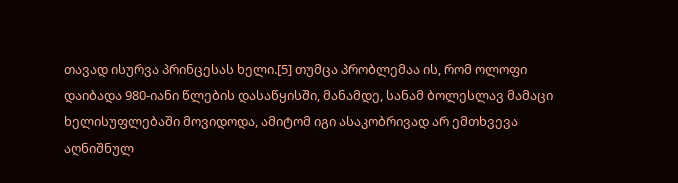თავად ისურვა პრინცესას ხელი.[5] თუმცა პრობლემაა ის, რომ ოლოფი დაიბადა 980-იანი წლების დასაწყისში, მანამდე, სანამ ბოლესლავ მამაცი ხელისუფლებაში მოვიდოდა, ამიტომ იგი ასაკობრივად არ ემთხვევა აღნიშნულ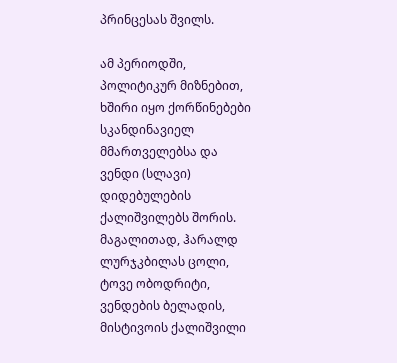პრინცესას შვილს.

ამ პერიოდში, პოლიტიკურ მიზნებით, ხშირი იყო ქორწინებები სკანდინავიელ მმართველებსა და ვენდი (სლავი) დიდებულების ქალიშვილებს შორის. მაგალითად, ჰარალდ ლურჯკბილას ცოლი, ტოვე ობოდრიტი, ვენდების ბელადის, მისტივოის ქალიშვილი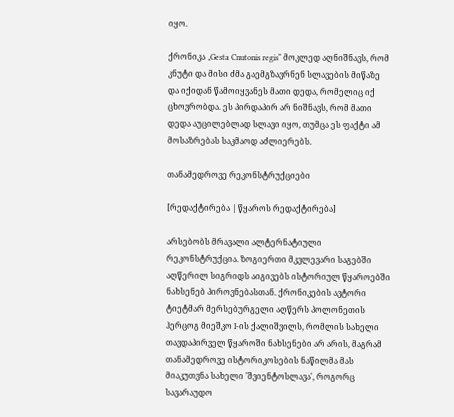იყო.

ქრონიკა „Gesta Cnutonis regis“ მოკლედ აღნიშნავს, რომ კნუტი და მისი ძმა გაემგზავრნენ სლავების მიწაზე და იქიდან წამოიყვანეს მათი დედა, რომელიც იქ ცხოვრობდა. ეს პირდაპირ არ ნიშნავს, რომ მათი დედა აუცილებლად სლავი იყო, თუმცა ეს ფაქტი ამ მოსაზრებას საკმაოდ აძლიერებს.

თანამედროვე რეკონსტრუქციები

[რედაქტირება | წყაროს რედაქტირება]

არსებობს მრავალი ალტერნატიული რეკონსტრუქცია. ზოგიერთი მკვლევარი საგებში აღწერილ სიგრიდს აიგივებს ისტორიულ წყაროებში ნახსენებ პიროვნებასთან. ქრონიკების ავტორი ტიეტმარ მერსებურგელი აღწერს პოლონეთის ჰერცოგ მიეშკო I-ის ქალიშვილს, რომლის სახელი თავდაპირველ წყაროში ნახსენები არ არის, მაგრამ თანამედროვე ისტორიკოსების ნაწილმა მას მიაკუთვნა სახელი 'შვიენტოსლავა', როგორც სავარაუდო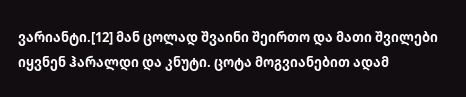ვარიანტი.[12] მან ცოლად შვაინი შეირთო და მათი შვილები იყვნენ ჰარალდი და კნუტი. ცოტა მოგვიანებით ადამ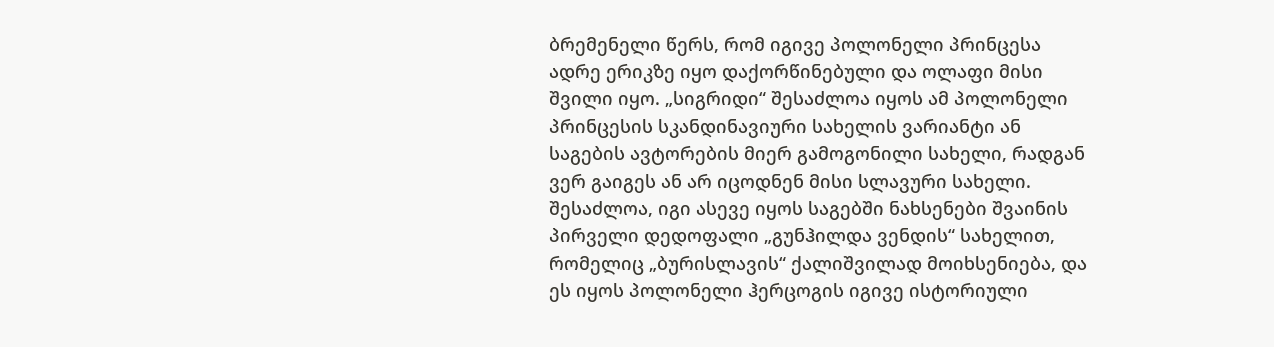ბრემენელი წერს, რომ იგივე პოლონელი პრინცესა ადრე ერიკზე იყო დაქორწინებული და ოლაფი მისი შვილი იყო. „სიგრიდი“ შესაძლოა იყოს ამ პოლონელი პრინცესის სკანდინავიური სახელის ვარიანტი ან საგების ავტორების მიერ გამოგონილი სახელი, რადგან ვერ გაიგეს ან არ იცოდნენ მისი სლავური სახელი. შესაძლოა, იგი ასევე იყოს საგებში ნახსენები შვაინის პირველი დედოფალი „გუნჰილდა ვენდის“ სახელით, რომელიც „ბურისლავის“ ქალიშვილად მოიხსენიება, და ეს იყოს პოლონელი ჰერცოგის იგივე ისტორიული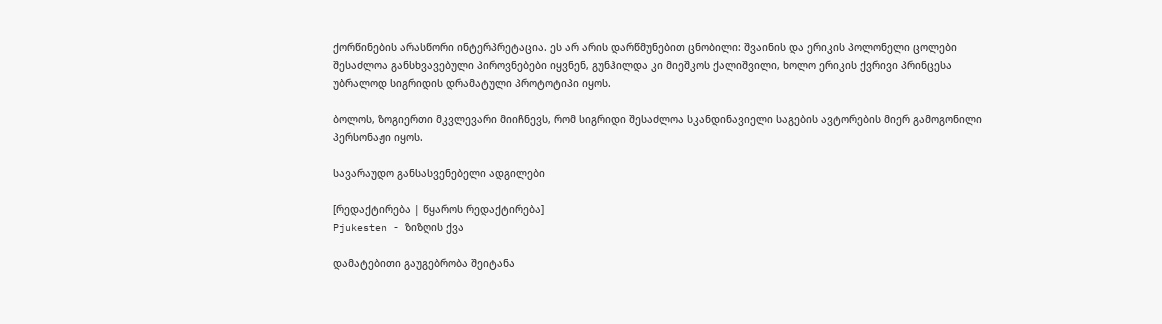ქორწინების არასწორი ინტერპრეტაცია. ეს არ არის დარწმუნებით ცნობილი: შვაინის და ერიკის პოლონელი ცოლები შესაძლოა განსხვავებული პიროვნებები იყვნენ, გუნჰილდა კი მიეშკოს ქალიშვილი, ხოლო ერიკის ქვრივი პრინცესა უბრალოდ სიგრიდის დრამატული პროტოტიპი იყოს.

ბოლოს, ზოგიერთი მკვლევარი მიიჩნევს, რომ სიგრიდი შესაძლოა სკანდინავიელი საგების ავტორების მიერ გამოგონილი პერსონაჟი იყოს.

სავარაუდო განსასვენებელი ადგილები

[რედაქტირება | წყაროს რედაქტირება]
Pjukesten - ზიზღის ქვა

დამატებითი გაუგებრობა შეიტანა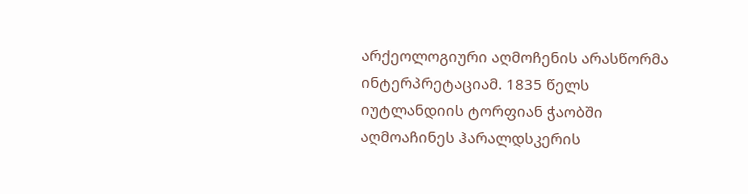არქეოლოგიური აღმოჩენის არასწორმა ინტერპრეტაციამ. 1835 წელს იუტლანდიის ტორფიან ჭაობში აღმოაჩინეს ჰარალდსკერის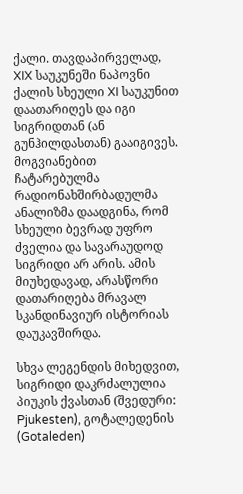ქალი. თავდაპირველად, XIX საუკუნეში ნაპოვნი ქალის სხეული XI საუკუნით დაათარიღეს და იგი სიგრიდთან (ან გუნჰილდასთან) გააიგივეს. მოგვიანებით ჩატარებულმა რადიონახშირბადულმა ანალიზმა დაადგინა, რომ სხეული ბევრად უფრო ძველია და სავარაუდოდ სიგრიდი არ არის. ამის მიუხედავად, არასწორი დათარიღება მრავალ სკანდინავიურ ისტორიას დაუკავშირდა.

სხვა ლეგენდის მიხედვით, სიგრიდი დაკრძალულია პიუკის ქვასთან (შვედური: Pjukesten), გოტალედენის (Gotaleden)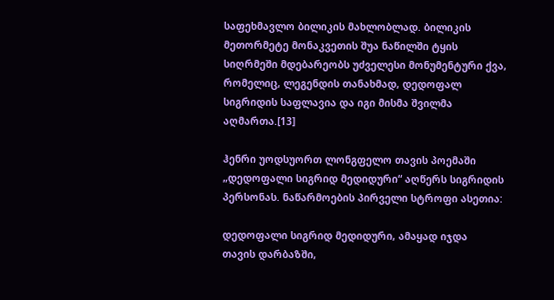საფეხმავლო ბილიკის მახლობლად. ბილიკის მეთორმეტე მონაკვეთის შუა ნაწილში ტყის სიღრმეში მდებარეობს უძველესი მონუმენტური ქვა, რომელიც, ლეგენდის თანახმად, დედოფალ სიგრიდის საფლავია და იგი მისმა შვილმა აღმართა.[13]

ჰენრი უოდსუორთ ლონგფელო თავის პოემაში „დედოფალი სიგრიდ მედიდური“ აღწერს სიგრიდის პერსონას. ნაწარმოების პირველი სტროფი ასეთია:

დედოფალი სიგრიდ მედიდური, ამაყად იჯდა
თავის დარბაზში,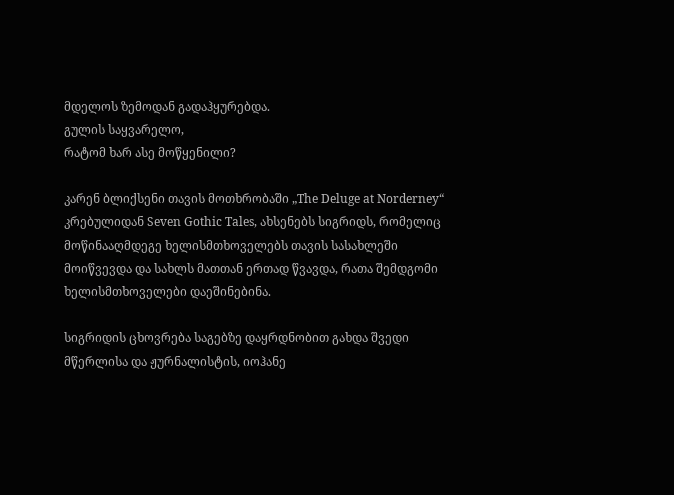მდელოს ზემოდან გადაჰყურებდა.
გულის საყვარელო,
რატომ ხარ ასე მოწყენილი?

კარენ ბლიქსენი თავის მოთხრობაში „The Deluge at Norderney“ კრებულიდან Seven Gothic Tales, ახსენებს სიგრიდს, რომელიც მოწინააღმდეგე ხელისმთხოველებს თავის სასახლეში მოიწვევდა და სახლს მათთან ერთად წვავდა, რათა შემდგომი ხელისმთხოველები დაეშინებინა.

სიგრიდის ცხოვრება საგებზე დაყრდნობით გახდა შვედი მწერლისა და ჟურნალისტის, იოჰანე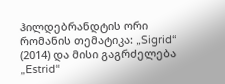ჰილდებრანდტის ორი რომანის თემატიკა: „Sigrid“ (2014) და მისი გაგრძელება „Estrid“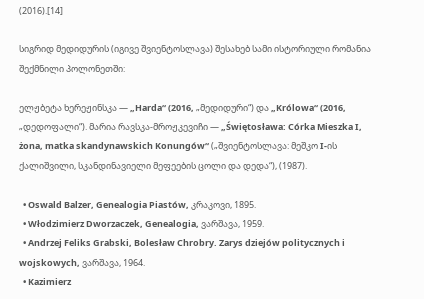(2016).[14]

სიგრიდ მედიდურის (იგივე შვიენტოსლავა) შესახებ სამი ისტორიული რომანია შექმნილი პოლონეთში:

ელჟბეტა ხერეჟინსკა — „Harda“ (2016, „მედიდური“) და „Królowa“ (2016, „დედოფალი“). მარია რავსკა-მროჟკევიჩი — „Świętosława: Córka Mieszka I, żona, matka skandynawskich Konungów“ („შვიენტოსლავა: მეშკო I-ის ქალიშვილი, სკანდინავიელი მეფეების ცოლი და დედა“), (1987).

  • Oswald Balzer, Genealogia Piastów, კრაკოვი, 1895.
  • Włodzimierz Dworzaczek, Genealogia, ვარშავა, 1959.
  • Andrzej Feliks Grabski, Bolesław Chrobry. Zarys dziejów politycznych i wojskowych, ვარშავა, 1964.
  • Kazimierz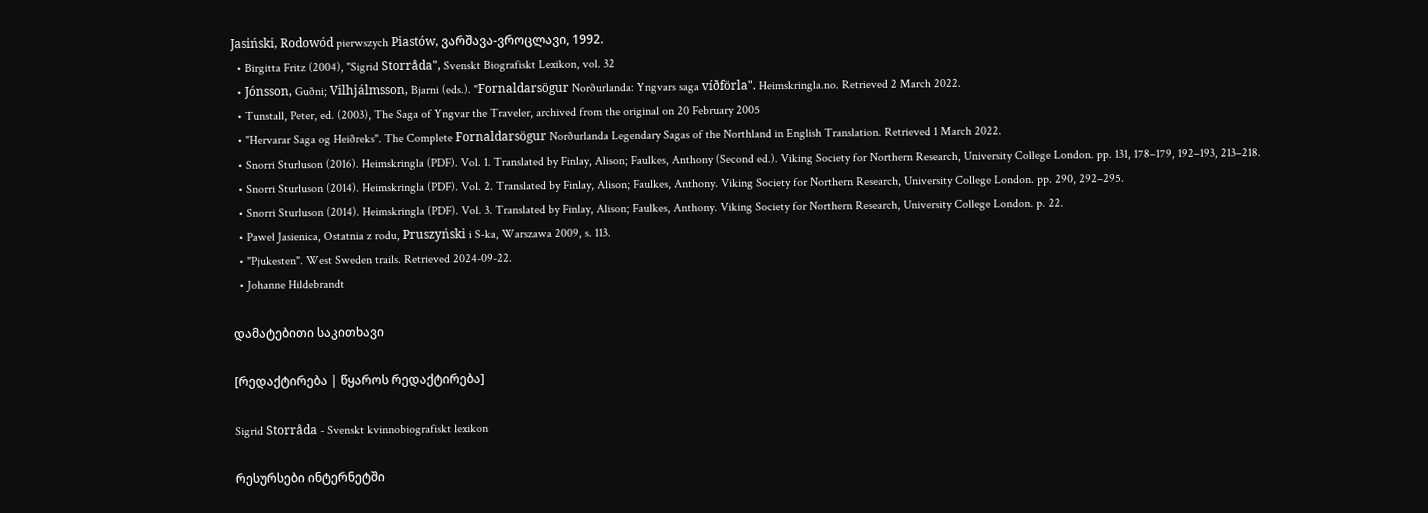Jasiński, Rodowód pierwszych Piastów, ვარშავა-ვროცლავი, 1992.
  • Birgitta Fritz (2004), "Sigrid Storråda", Svenskt Biografiskt Lexikon, vol. 32
  • Jónsson, Guðni; Vilhjálmsson, Bjarni (eds.). "Fornaldarsögur Norðurlanda: Yngvars saga víðförla". Heimskringla.no. Retrieved 2 March 2022.
  • Tunstall, Peter, ed. (2003), The Saga of Yngvar the Traveler, archived from the original on 20 February 2005
  • "Hervarar Saga og Heiðreks". The Complete Fornaldarsögur Norðurlanda Legendary Sagas of the Northland in English Translation. Retrieved 1 March 2022.
  • Snorri Sturluson (2016). Heimskringla (PDF). Vol. 1. Translated by Finlay, Alison; Faulkes, Anthony (Second ed.). Viking Society for Northern Research, University College London. pp. 131, 178–179, 192–193, 213–218.
  • Snorri Sturluson (2014). Heimskringla (PDF). Vol. 2. Translated by Finlay, Alison; Faulkes, Anthony. Viking Society for Northern Research, University College London. pp. 290, 292–295.
  • Snorri Sturluson (2014). Heimskringla (PDF). Vol. 3. Translated by Finlay, Alison; Faulkes, Anthony. Viking Society for Northern Research, University College London. p. 22.
  • Paweł Jasienica, Ostatnia z rodu, Pruszyński i S-ka, Warszawa 2009, s. 113.
  • "Pjukesten". West Sweden trails. Retrieved 2024-09-22.
  • Johanne Hildebrandt

დამატებითი საკითხავი

[რედაქტირება | წყაროს რედაქტირება]

Sigrid Storråda - Svenskt kvinnobiografiskt lexikon

რესურსები ინტერნეტში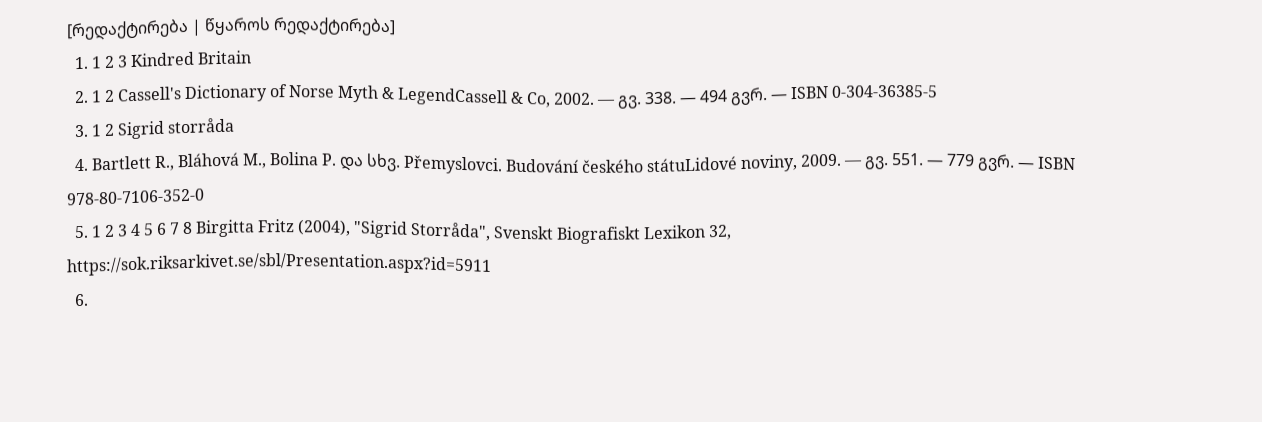[რედაქტირება | წყაროს რედაქტირება]
  1. 1 2 3 Kindred Britain
  2. 1 2 Cassell's Dictionary of Norse Myth & LegendCassell & Co, 2002. — გვ. 338. — 494 გვრ. — ISBN 0-304-36385-5
  3. 1 2 Sigrid storråda
  4. Bartlett R., Bláhová M., Bolina P. და სხვ. Přemyslovci. Budování českého státuLidové noviny, 2009. — გვ. 551. — 779 გვრ. — ISBN 978-80-7106-352-0
  5. 1 2 3 4 5 6 7 8 Birgitta Fritz (2004), "Sigrid Storråda", Svenskt Biografiskt Lexikon 32, https://sok.riksarkivet.se/sbl/Presentation.aspx?id=5911
  6.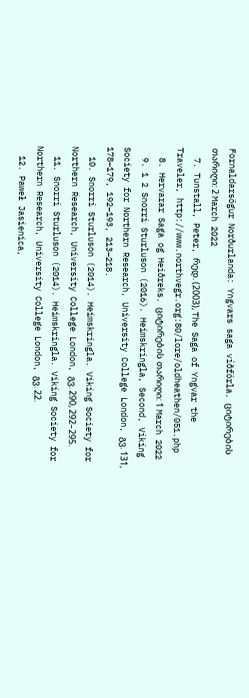Fornaldarsögur Norðurlanda: Yngvars saga víðförla. ციტირების თარიღი: 2 March 2022
  7. Tunstall, Peter, რედ. (2003), The Saga of Yngvar the Traveler, http://www.northvegr.org:80/lore/oldheathen/051.php
  8. Hervarar Saga og Heiðreks. ციტირების თარიღი: 1 March 2022
  9. 1 2 Snorri Sturluson (2016). Heimskringla, Second, Viking Society for Northern Research, University College London, გვ. 131, 178–179, 192–193, 213–218.
  10. Snorri Sturluson (2014). Heimskringla. Viking Society for Northern Research, University College London, გვ. 290, 292–295.
  11. Snorri Sturluson (2014). Heimskringla. Viking Society for Northern Research, University College London, გვ. 22.
  12. Paweł Jasienica,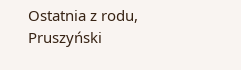Ostatnia z rodu, Pruszyński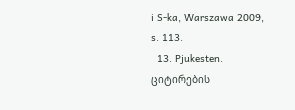i S-ka, Warszawa 2009, s. 113.
  13. Pjukesten. ციტირების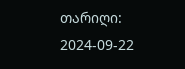თარიღი: 2024-09-22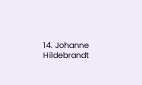14. Johanne Hildebrandt